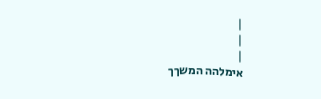|
|
|
אימלהה המשךך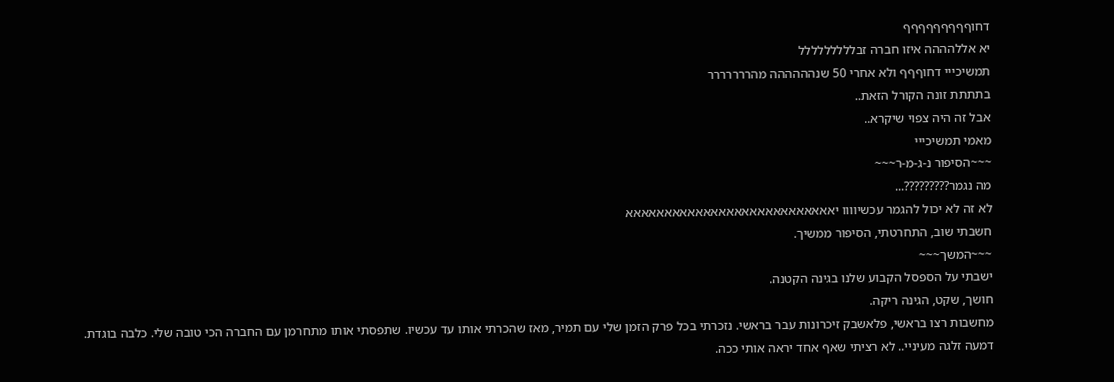דחוףףףףףףףףף
יא אללהההה איזו חברה זבללללללללל
תמשיכייי דחוףףף ולא אחרי 50 שנהההההה מהררררררר
בתתתת זונה הקורל הזאת..
אבל זה היה צפוי שיקרא..
מאמי תמשיכייי
~~~הסיפור נ-ג-מ-ר~~~
מה נגמר?????????...
לא זה לא יכול להגמר עכשיוווו יאאאאאאאאאאאאאאאאאאאאאאאאאאא
חשבתי שוב, התחרטתי, הסיפור ממשיך.
~~~המשך~~~
ישבתי על הספסל הקבוע שלנו בגינה הקטנה.
חושך, שקט, הגינה ריקה.
מחשבות רצו בראשי, פלאשבק זיכרונות עבר בראשי. נזכרתי בכל פרק הזמן שלי עם תמיר, מאז שהכרתי אותו עד עכשיו. שתפסתי אותו מתחרמן עם החברה הכי טובה שלי. כלבה בוגדת.
דמעה זלגה מעיניי.. לא רציתי שאף אחד יראה אותי ככה.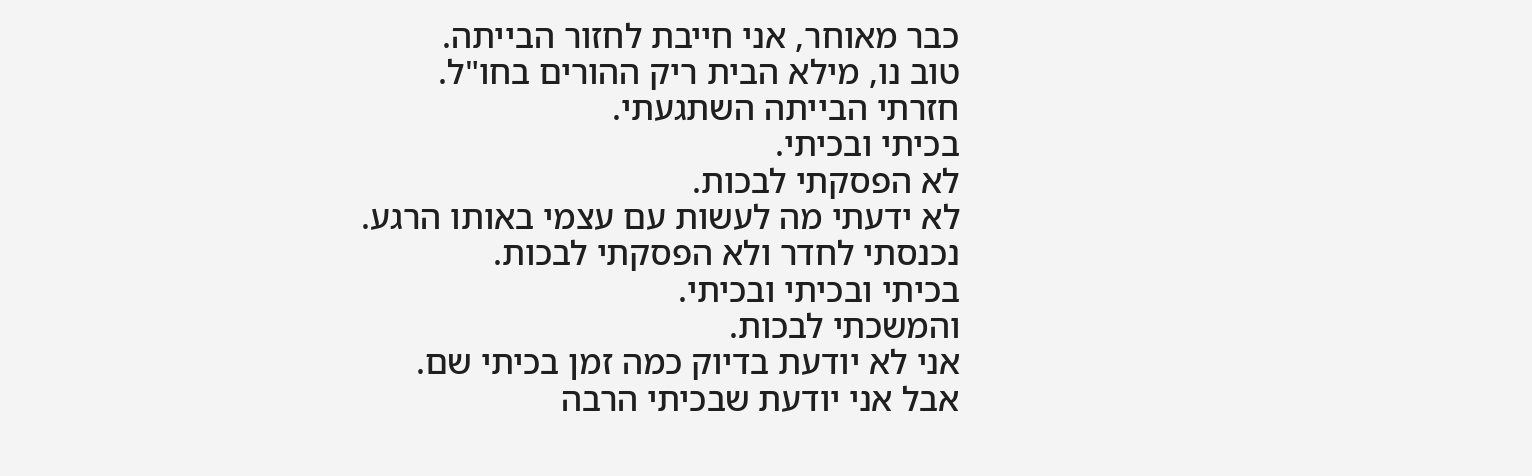כבר מאוחר, אני חייבת לחזור הבייתה.
טוב נו, מילא הבית ריק ההורים בחו"ל.
חזרתי הבייתה השתגעתי.
בכיתי ובכיתי.
לא הפסקתי לבכות.
לא ידעתי מה לעשות עם עצמי באותו הרגע.
נכנסתי לחדר ולא הפסקתי לבכות.
בכיתי ובכיתי ובכיתי.
והמשכתי לבכות.
אני לא יודעת בדיוק כמה זמן בכיתי שם.
אבל אני יודעת שבכיתי הרבה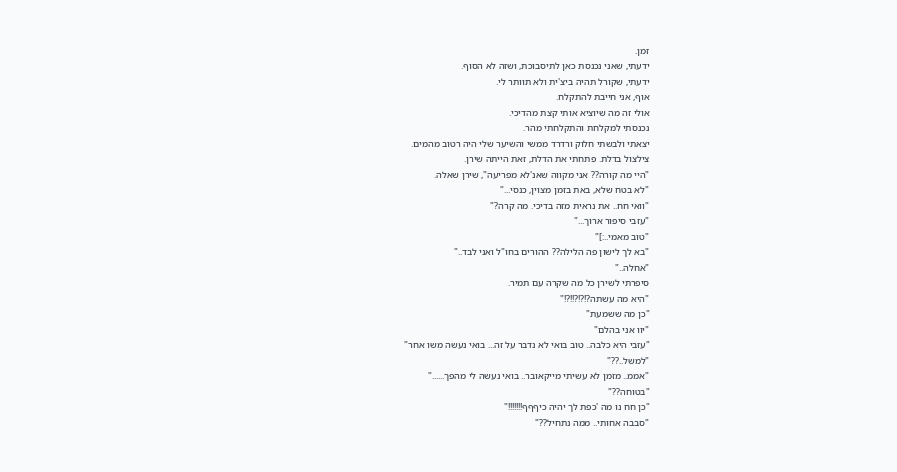זמן.
ידעתי, שאני נכנסת כאן לתיסבוכת, ושזה לא הסוף.
ידעתי, שקורל תהיה ביצ'ית ולא תוותר לי.
אוף, אני חייבת להתקלח.
אולי זה מה שיוציא אותי קצת מהדיכי.
נכנסתי למקלחת והתקלחתי מהר.
יצאתי ולבשתי חלוק ורדרד ממשי והשיער שלי היה רטוב מהמים.
צילצול בדלת. פתחתי את הדלת, זאת הייתה שירן.
"היי מה קורה?? אני מקווה שאנ'לא מפריעה", שירן שאלה.
"לא בטח שלא, באת בזמן מצוין, כנסי..."
"וואי חח.. את נראית מזה בדיכי. מה קרה?"
"עזבי סיפור ארוך..."
"טוב מאמי..:]"
"בא לך לישון פה הלילה?? ההורים בחו"ל ואני לבד.."
"אחלה.."
סיפרתי לשירן כל מה שקרה עם תמיר.
"היא מה עשתה?!?!?!!?!"
"כן מה ששמעת"
"יוו אני בהלם"
"עזבי היא כלבה.. טוב בואי לא נדבר על זה... בואי נעשה משו אחר"
"למשל..??"
"אממ.. מזמן לא עשיתי מייקאובר.. בואי נעשה לי מהפך......"
"בטוחה??"
"כן חח נו מה 'כפת לך יהיה כיףףף!!!!!!!"
"סבבה אחותי.. ממה נתחיל??"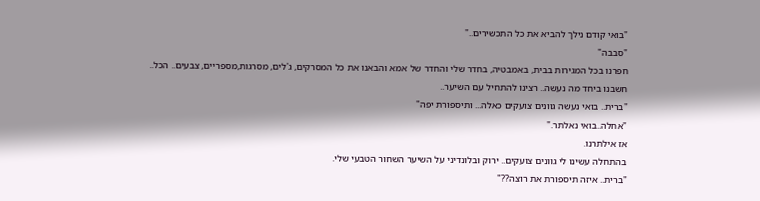"בואי קודם נילך להביא את כל התכשירים.."
"סבבה"
חפרנו בכל המגירות בבית, באמבטיה, בחדר שלי והחדר של אמא והבאנו את כל המסרקים, ג'לים, מסרגות,מספריים, צבעים.. הכל..
חשבנו ביחד מה נעשה.. רצינו להתחיל עם השיער..
"ברית.. בואי נעשה גוונים צועקים כאלה... ותיספורת יפה"
"אחלה..בואי נאלתר."
אז אילתרנו.
בהתחלה עשינו לי גוונים צועקים.. ירוק ובלונדיני על השיער השחור הטבעי שלי.
"ברית.. איזה תיספורת את רוצה??"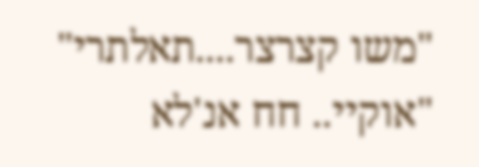"משו קצרצר....תאלתרי"
"אוקיי.. חח אנ'לא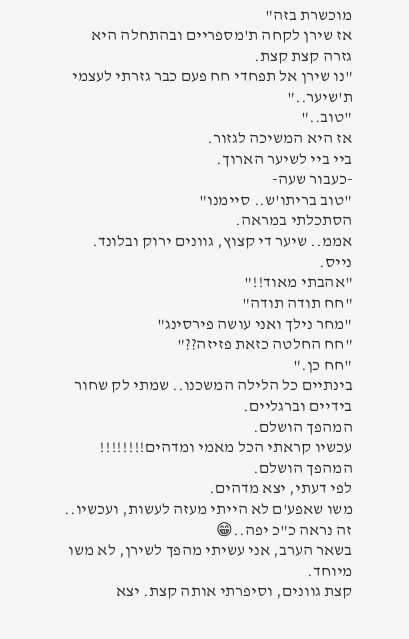מוכשרת בזה"
אז שירן לקחה ת'מספריים ובהתחלה היא גזרה קצת קצת.
"נו שירן אל תפחדי חח פעם כבר גזרתי לעצמי ת'שיער.."
"טוב.."
אז היא המשיכה לגזור.
ביי ביי לשיער הארוך.
-כעבור שעה-
"טוב בריתו'ש.. סיימנו"
הסתכלתי במראה.
אממ.. שיער די קצוץ, גוונים ירוק ובלונד.
נייס.
"אהבתי מאוד!!"
"חח תודה תודה"
"מחר נילך ואני עושה פירסינג"
"חח החלטה כזאת פזיזה??"
"חח כן."
בינתיים כל הלילה המשכנו.. שמתי לק שחור בידיים וברגליים.
המהפך הושלם.
עכשיו קראתי הכל מאמי ומדהים!!!!!!!!
המהפך הושלם.
לפי דעתי, יצא מדהים.
משו שאפע'ם לא הייתי מעזה לעשות, ועכשיו.. זה נראה כ"כ יפה..😁
בשאר הערב, אני עשיתי מהפך לשירן, לא משו מיוחד.
קצת גוונים, וסיפרתי אותה קצת. יצא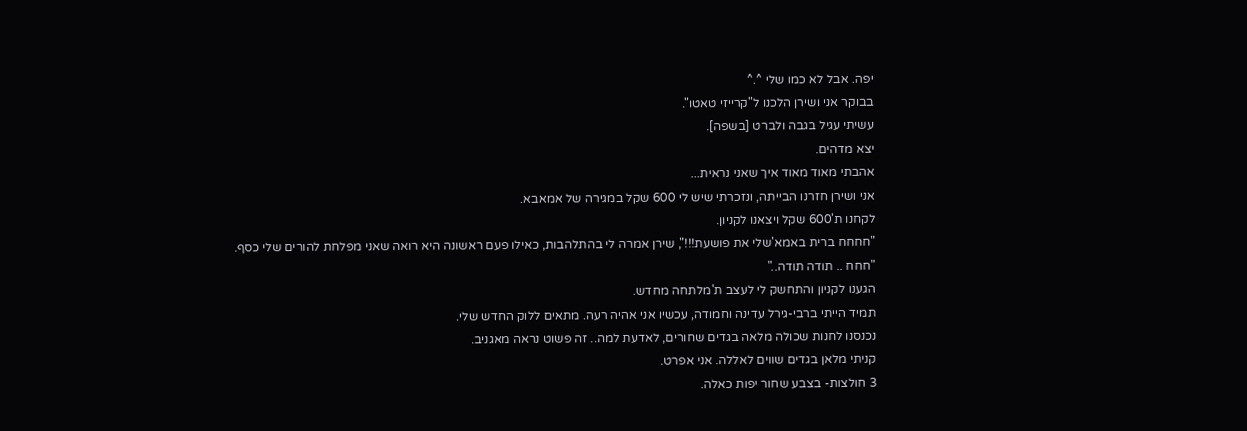יפה. אבל לא כמו שלי ^.^
בבוקר אני ושירן הלכנו ל"קרייזי טאטו".
עשיתי עגיל בגבה ולברט [בשפה].
יצא מדהים.
אהבתי מאוד מאוד איך שאני נראית...
אני ושירן חזרנו הבייתה, ונזכרתי שיש לי 600 שקל במגירה של אמאבא.
לקחנו ת'600 שקל ויצאנו לקניון.
"חחחח ברית באמא'שלי את פושעת!!!", שירן אמרה לי בהתלהבות, כאילו פעם ראשונה היא רואה שאני מפלחת להורים שלי כסף.
"חחח .. תודה תודה.."
הגענו לקניון והתחשק לי לעצב ת'מלתחה מחדש.
תמיד הייתי ברבי-גירל עדינה וחמודה, עכשיו אני אהיה רעה. מתאים ללוק החדש שלי.
נכנסנו לחנות שכולה מלאה בגדים שחורים, לאדעת למה.. זה פשוט נראה מאגניב.
קניתי מלאן בגדים שווים לאללה. אני אפרט.
3 חולצות- בצבע שחור יפות כאלה.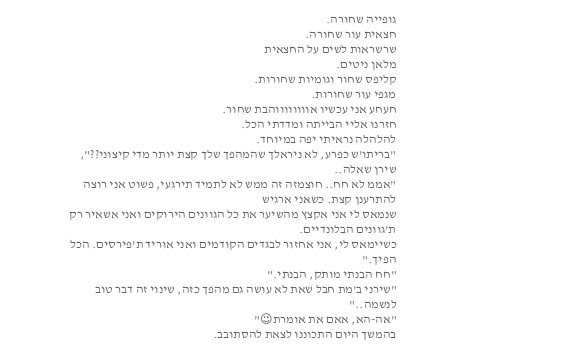גופייה שחורה.
חצאית עור שחורה.
שרשראות לשים על החצאית
מלאן ניטים.
קליפס שחור וגומיות שחורות.
מגפי עור שחורות.
חעחע אני עכשיו אווווווווהבת שחור.
חזרנו אליי הבייתה ומדדתי הכל.
להלהלה נראיתי יפה במיוחד.
"בריתו'ש כפרע, לא ניראלך שהמהפך שלך קצת יותר מדי קיצוני??", שירן שאלה..
"אממ לא חח.. חוצמזה זה ממש לא לתמיד תירגעי, פשוט אני רוצה להתרענן קצת. כשאני ארגיש
שנמאס לי אני אקצץ מהשיער את כל הגוונים הירוקים ואני אשאיר רק ת'גוונים הבלונדיים.
כשיימאס לי, אני אחזור לבגדים הקודמים ואני אוריד ת'פירסים. הכל הפיך."
"חח הבנתי מותק, הבנתי."
"שירני ב'מת חבל שאת לא עושה גם מהפך כזה, שינוי זה דבר טוב לנשמה.."
"אה-הא, אאם את אומרת😉"
בהמשך היום התכוננו לצאת להסתובב.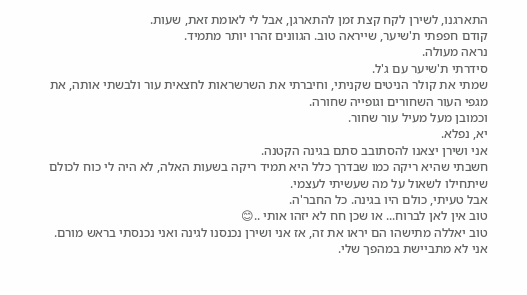התארגנו, לשירן לקח קצת זמן להתארגן, אבל לי לאומת זאת, שעות.
קודם חפפתי ת'שיער, שייראה טוב. הגוונים זהרו יותר מתמיד.
נראה מעולה.
סידרתי ת'שיער עם ג'ל.
שמתי את קולר הניטים שקניתי, וחיברתי את השרשראות לחצאית עור ולבשתי אותה, את מגפי העור השחורים וגופייה שחורה.
וכמובן מעל מעיל עור שחור.
יא, נפלא.
אני ושירן יצאנו להסתובב סתם בגינה הקטנה.
חשבתי שהיא ריקה כמו שבדרך כלל היא תמיד ריקה בשעות האלה, לא היה לי כוח לכולם שיתחילו לשאול על מה שעשיתי לעצמי.
אבל טעיתי, כולם היו בגינה. כל החבר'ה.
טוב אין לאן לברוח... או שכן חח לא יזהו אותי ..😊
טוב יאללה מתישהו הם יראו את זה, אז אני ושירן נכנסנו לגינה ואני נכנסתי בראש מורם.
אני לא מתביישת במהפך שלי.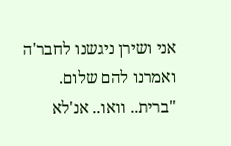אני ושירן ניגשנו לחבר'ה ואמרנו להם שלום.
"ברית.. וואו.. אנ'לא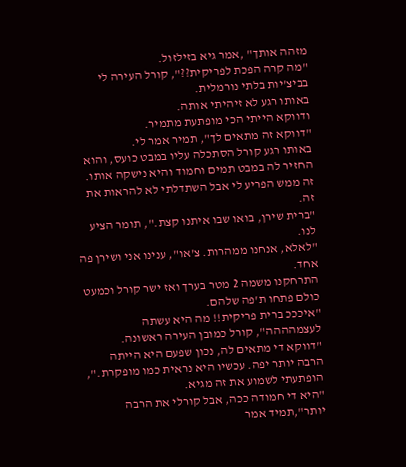מזהה אותך" ,אמר גיא בזילזול.
"מה קרה הפכת לפריקית??", קורל העירה לי בביצ'יות בלתי נורמלית.
באותו רגע לא זיהיתי אותה.
ודווקא הייתי הכי מופתעת מתמיר.
"דווקא זה מתאים לך", תמיר אמר לי.
באותו רגע קורל הסתכלה עליו במבט כועס, והוא החזיר לה במבט תמים וחמוד והיא נישקה אותו.
זה ממש הפריע לי אבל השתדלתי לא להראות את זה.
"ברית שירן, בואו שבו איתנו קצת.", תומר הציע לנו.
"לאלא, אנחנו ממהרות. צ'או", ענינו אני ושירן פה אחד.
התרחקנו משמה 2 מטר בערך ואז ישר קורל וכמעט כולם פתחו ת'פה שלהם.
"איכככ ברית פריקית!! מה היא עשתה לעצמהההה", קורל כמובן העירה ראשונה.
"דווקא די מתאים לה, נכון שפעם היא הייתה הרבה יותר יפה. עכשיו היא נראית כמו מופקרת.", הופתעתי לשמוע את זה מגיא.
"היא די חמודה ככה, אבל קורלי את הרבה יותר",תמיד אמר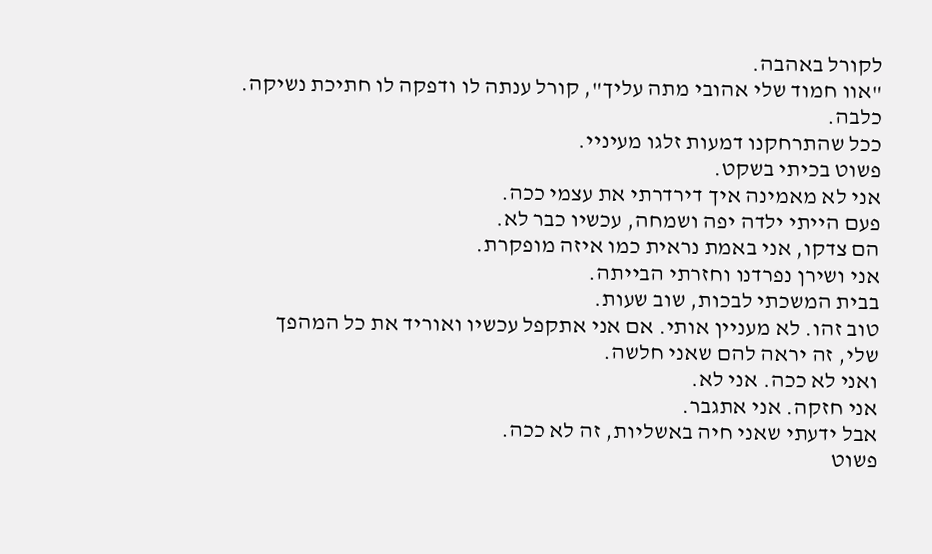לקורל באהבה.
"אוו חמוד שלי אהובי מתה עליך", קורל ענתה לו ודפקה לו חתיכת נשיקה.
כלבה.
ככל שהתרחקנו דמעות זלגו מעיניי.
פשוט בכיתי בשקט.
אני לא מאמינה איך דירדרתי את עצמי ככה.
פעם הייתי ילדה יפה ושמחה, עכשיו כבר לא.
הם צדקו, אני באמת נראית כמו איזה מופקרת.
אני ושירן נפרדנו וחזרתי הבייתה.
בבית המשכתי לבכות, שוב שעות.
טוב זהו. לא מעניין אותי. אם אני אתקפל עכשיו ואוריד את כל המהפך שלי, זה יראה להם שאני חלשה.
ואני לא ככה. אני לא.
אני חזקה. אני אתגבר.
אבל ידעתי שאני חיה באשליות, זה לא ככה.
פשוט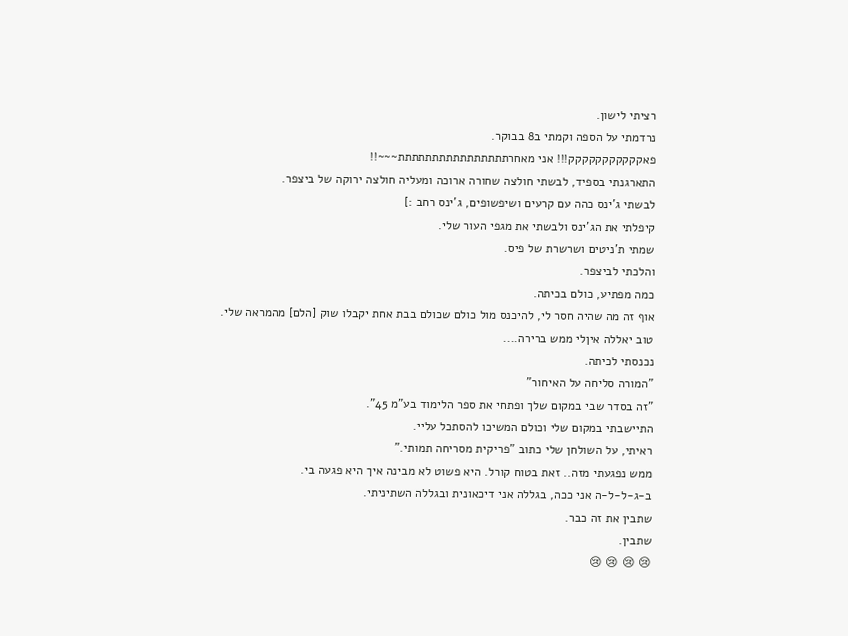רציתי לישון.
נרדמתי על הספה וקמתי ב8 בבוקר.
פאקקקקקקקקקקק!!! אני מאחרתתתתתתתתתתתתתתתת~~~!!
התארגנתי בספיד, לבשתי חולצה שחורה ארוכה ומעליה חולצה ירוקה של ביצפר.
לבשתי ג'ינס כהה עם קרעים ושיפשופים, ג'ינס רחב :]
קיפלתי את הג'ינס ולבשתי את מגפי העור שלי.
שמתי ת'ניטים ושרשרת של פיס.
והלכתי לביצפר.
כמה מפתיע, כולם בכיתה.
אוף זה מה שהיה חסר לי, להיכנס מול כולם שכולם בבת אחת יקבלו שוק [הלם] מהמראה שלי.
טוב יאללה איןלי ממש ברירה....
נכנסתי לכיתה.
"המורה סליחה על האיחור"
"זה בסדר שבי במקום שלך ופתחי את ספר הלימוד בע"מ 45".
התיישבתי במקום שלי וכולם המשיכו להסתכל עליי.
ראיתי, על השולחן שלי כתוב "פריקית מסריחה תמותי."
ממש נפגעתי מזה.. זאת בטוח קורל. היא פשוט לא מבינה איך היא פגעה בי.
ב-ג-ל-ל-ה אני ככה, בגללה אני דיכאונית ובגללה השתיניתי.
שתבין את זה כבר.
שתבין.
😢 😢 😢 😢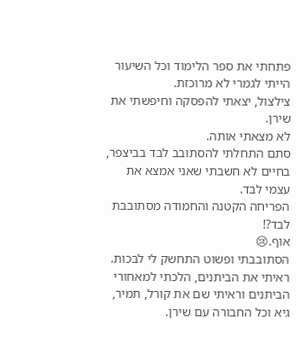פתחתי את ספר הלימוד וכל השיעור הייתי לגמרי לא מרוכזת.
צילצול, יצאתי להפסקה וחיפשתי את שירן.
לא מצאתי אותה.
סתם התחלתי להסתובב לבד בביצפר, בחיים לא חשבתי שאני אמצא את עצמי לבד.
הפריחה הקטנה והחמודה מסתובבת לבד?!
אוף.😢
הסתובבתי ופשוט התחשק לי לבכות.
ראיתי את הביתנים, הלכתי למאחורי הביתנים וראיתי שם את קורל, תמיר, גיא וכל החבורה עם שירן.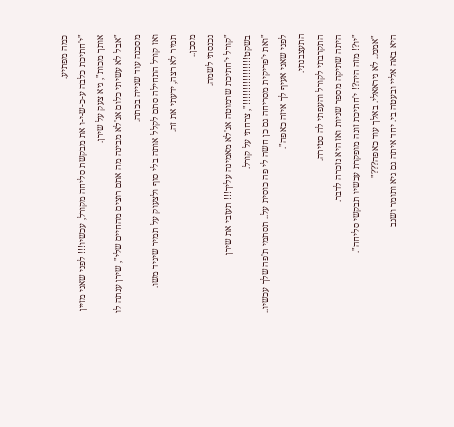כמה מפתיע.
"י'חתיכת כלבה ע-כ-ש-י-ו את מבקשת סליחה מקורל, עכשיו!!! לפני שאני מזיין אותך מכות", גיא צעק על שירן.
"אבל לא עשיתי כלום אנ'לא מבינה מה אתם רוצים מהחיים שלי", שירן ענתה לו מסכנה עוד שנייה בכתה.
ואז קורל התחילה סתם לקלל אותה בלי סוף ולצעוק על תמיר שיגיד משו.
תמיר לא רצה, ידעתי את זה.
מסכן..
נכנסתי לשמה.
"קורל י'חתיכת שרמוטה אנ'לא מאמינה עליך!!! תעזבי את שירן בשקט!!!!!!!!!!!!!!!!", צרחתי על קורל.
"ואת י'פריקית מסריחה גם כן חשה לי פה כוסית על.. תסתמי ת'פה שלך עכשיו.. לפני שאני אעיף לך איזה כאפה".
התעצבנתי.
התקרבתי לקורל והעפתי לה סטירה.
היתה שתיקה מספר שניות ואז היא נזכרה לדבר.
"יו?! מזה היה?! י'חתיכת זונה מופקרת עכשיו תבקשי סליחה".
"אממ.. לא ניראאלי. באלך עוד כאפה???"
היא באה אליי ובעטה בי. יחד איתה גם גיא ותומר ושגב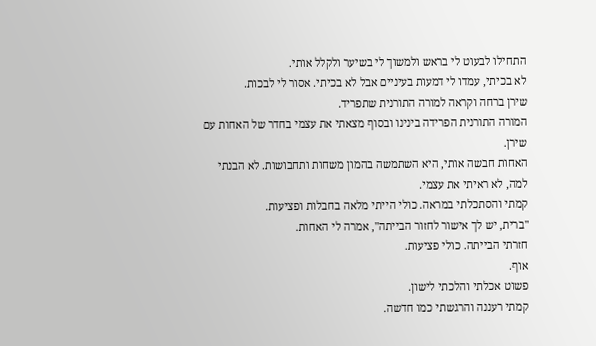התחילו לבעוט לי בראש ולמשוך לי בשיער ולקלל אותי.
לא בכיתי, עמדו לי דמעות בעיניים אבל לא בכיתי. אסור לי לבכות.
שירן ברחה וקראה למורה התורנית שתפריד.
המורה התורנית הפרידה בינינו ובסוף מצאתי את עצמי בחדר של האחות עם שירן.
האחות חבשה אותי, היא השתמשה בהמון משחות ותחבושות. לא הבנתי למה, לא ראיתי את עצמי.
קמתי והסתכלתי במראה. כולי הייתי מלאה בחבלות ופציעות.
"ברית, יש לך אישור לחזור הבייתה", אמרה לי האחות.
חזרתי הבייתה. כולי פציעות.
אוף.
פשוט אכלתי והלכתי לישון.
קמתי רעננה והרגשתי כמו חדשה.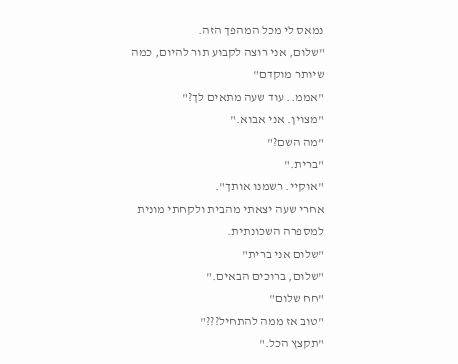נמאס לי מכל המהפך הזה.
"שלום, אני רוצה לקבוע תור להיום, כמה שיותר מוקדם"
"אממ.. עוד שעה מתאים לך?"
"מצוין. אני אבוא."
"מה השם?"
"ברית."
"אוקיי. רשמנו אותך".
אחרי שעה יצאתי מהבית ולקחתי מונית למספרה השכונתית.
"שלום אני ברית"
"שלום, ברוכים הבאים."
"חח שלום"
"טוב אז ממה להתחיל???"
"תקצץ הכל."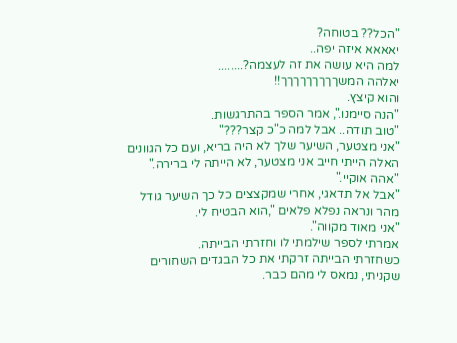"הכל?? בטוחה?
יאאאא איזה יפה..
למה היא עושה את זה לעצמה?........
יאלהה המשךךךךךךךךך!!
והוא קיצץ.
"הנה סיימנו.", אמר הספר בהתרגשות.
"טוב תודה.. אבל למה כ"כ קצר???"
"אני מצטער, השיער שלך לא היה בריא, ועם כל הגוונים האלה הייתי חייב אני מצטער, לא הייתה לי ברירה."
"אהה אוקיי."
"אבל אל תדאגי, אחרי שמקצצים כל כך השיער גודל מהר ונראה נפלא פלאים ",הוא הבטיח לי.
"אני מאוד מקווה".
אמרתי לספר שילמתי לו וחזרתי הבייתה.
כשחזרתי הבייתה זרקתי את כל הבגדים השחורים שקניתי, נמאס לי מהם כבר.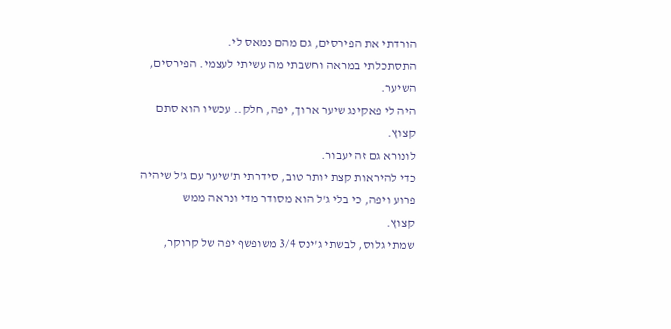הורדתי את הפירסים, גם מהם נמאס לי.
התסתכלתי במראה וחשבתי מה עשיתי לעצמי. הפירסים, השיער.
היה לי פאקינג שיער ארוך, יפה, חלק.. עכשיו הוא סתם קצוץ.
לונורא גם זה יעבור.
כדי להיראות קצת יותר טוב, סידרתי ת'שיער עם ג'ל שיהיה פרוע ויפה, כי בלי ג'ל הוא מסודר מדי ונראה ממש
קצוץ.
שמתי גלוס, לבשתי ג'ינס 3/4 משופשף יפה של קרוקר,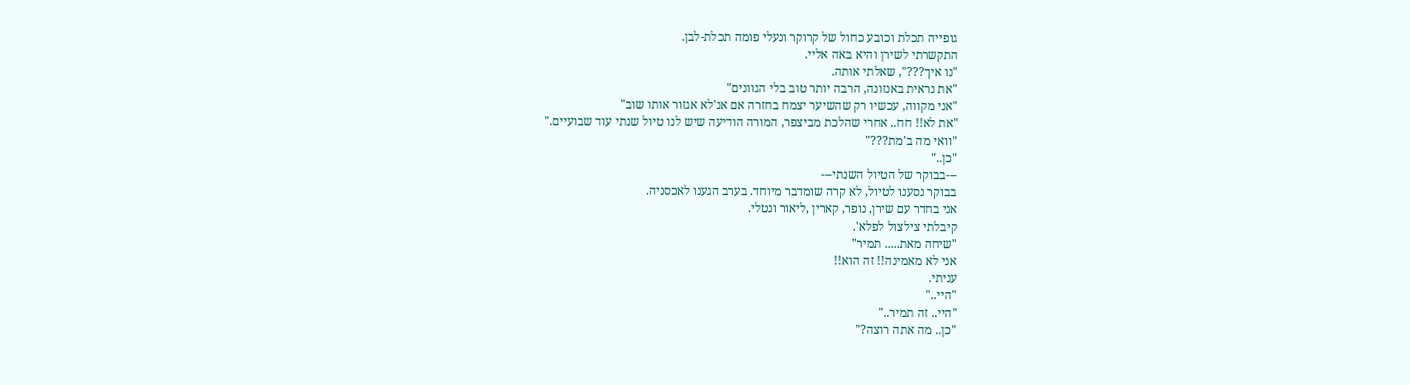גופייה תכלת וכובע כחול של קרוקר ונעלי פומה תכלת-לבן.
התקשרתי לשירן והיא באה אליי.
"נו איך???", שאלתי אותה.
"את נראית באנזונה, הרבה יותר טוב בלי הגוונים"
"אני מקווה, עכשיו רק שהשיער יצמח בחזרה אם אנ'לא אגזור אותו שוב"
"את לא!! חח.. אחרי שהלכת מביצפר, המורה הודיעה שיש לנו טיול שנתי עוד שבועיים."
"וואי מה ב'מת???"
"כן.."
---בבוקר של הטיול השנתי---
בבוקר נסענו לטיול, לא קרה שומדבר מיוחד. בערב הגענו לאכסניה.
אני בחדר עם שירן, נופר, קארין ,ליאור ונטלי.
קיבלתי צילצול לפלא'.
"שיחה מאת..... תמיר"
אני לא מאמינה!! זה הוא!!
עניתי.
"היי.."
"היי.. זה תמיר.."
"כן.. מה אתה רוצה?"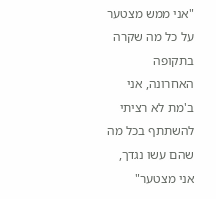"אני ממש מצטער על כל מה שקרה בתקופה האחרונה, אני ב'מת לא רציתי להשתתף בכל מה שהם עשו נגדך, אני מצטער"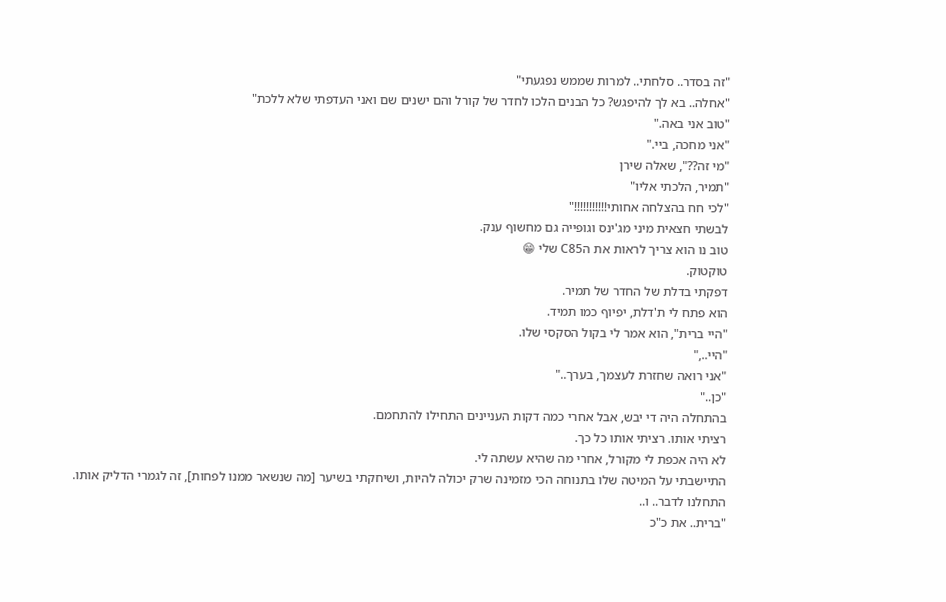"זה בסדר.. סלחתי.. למרות שממש נפגעתי"
"אחלה.. בא לך להיפגש? כל הבנים הלכו לחדר של קורל והם ישנים שם ואני העדפתי שלא ללכת"
"טוב אני באה."
"אני מחכה, ביי."
"מי זה??", שאלה שירן
"תמיר, הלכתי אליו"
"לכי חח בהצלחה אחותי!!!!!!!!!!!"
לבשתי חצאית מיני מג'ינס וגופייה גם מחשוף ענק.
טוב נו הוא צריך לראות את הC85 שלי 😁
טוקטוק.
דפקתי בדלת של החדר של תמיר.
הוא פתח לי ת'דלת, יפיוף כמו תמיד.
"היי ברית", הוא אמר לי בקול הסקסי שלו.
"היי..,"
"אני רואה שחזרת לעצמך, בערך.."
"כן.."
בהתחלה היה די יבש, אבל אחרי כמה דקות העניינים התחילו להתחמם.
רציתי אותו. רציתי אותו כל כך.
לא היה אכפת לי מקורל, אחרי מה שהיא עשתה לי.
התיישבתי על המיטה שלו בתנוחה הכי מזמינה שרק יכולה להיות, ושיחקתי בשיער [מה שנשאר ממנו לפחות], זה לגמרי הדליק אותו.
התחלנו לדבר.. ו..
"ברית.. את כ"כ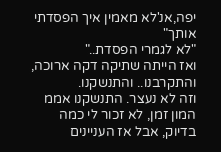יפה,אנ'לא מאמין איך הפסדתי אותך"
"לא לגמרי הפסדת.."
ואז הייתה שתיקה דקה ארוכה, והתקרבנו.. והתנשקנו.
וזה לא נעצר. התנשקנו אממ המון זמן, לא זכור לי כמה בדיוק, אבל אז העניינים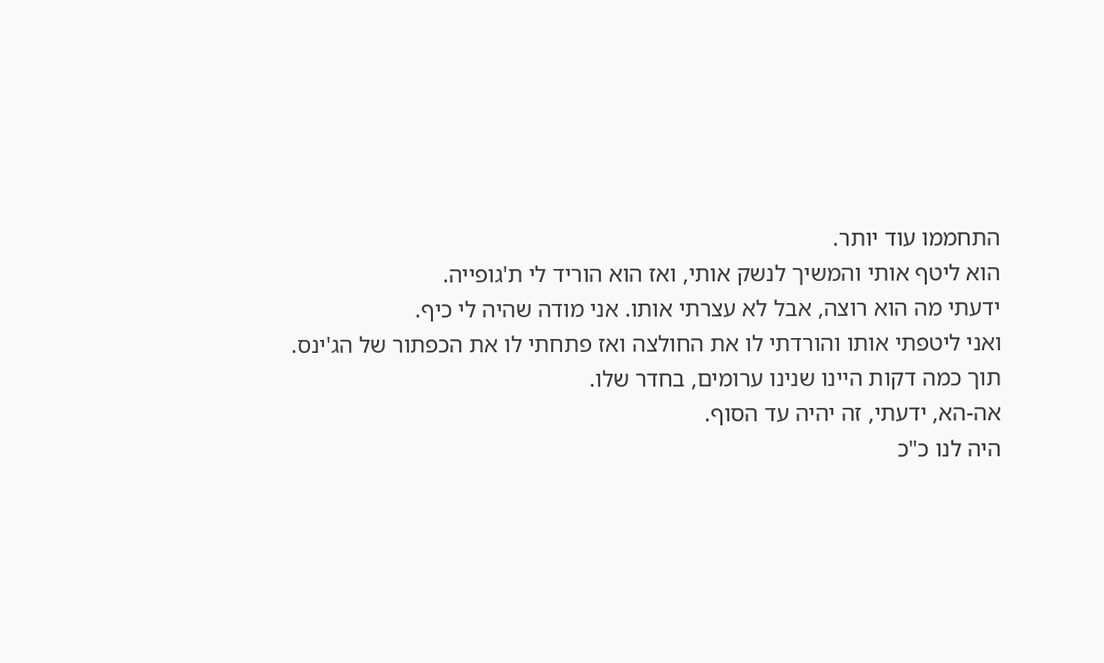התחממו עוד יותר.
הוא ליטף אותי והמשיך לנשק אותי, ואז הוא הוריד לי ת'גופייה.
ידעתי מה הוא רוצה, אבל לא עצרתי אותו. אני מודה שהיה לי כיף.
ואני ליטפתי אותו והורדתי לו את החולצה ואז פתחתי לו את הכפתור של הג'ינס.
תוך כמה דקות היינו שנינו ערומים, בחדר שלו.
אה-הא, ידעתי, זה יהיה עד הסוף.
היה לנו כ"כ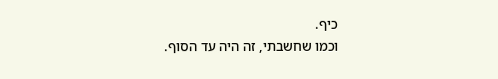כיף.
וכמו שחשבתי, זה היה עד הסוף.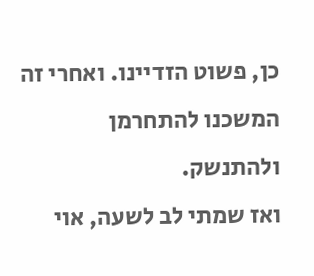כן, פשוט הזדיינו. ואחרי זה המשכנו להתחרמן ולהתנשק.
ואז שמתי לב לשעה, אוי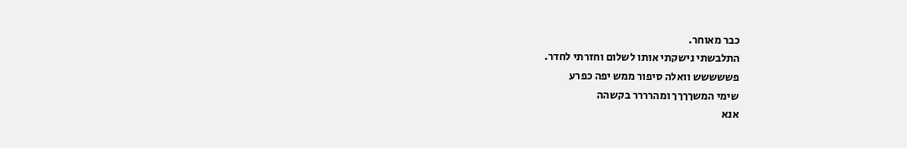כבר מאוחר.
התלבשתי נישקתי אותו לשלום וחזרתי לחדר.
פששששש וואלה סיפור ממש יפה כפרע
שימי המשךךךך ומהרררר בקשהה
אנא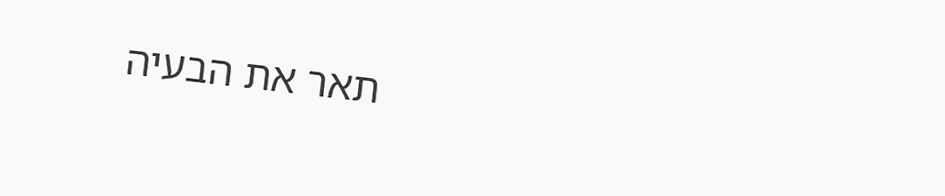תאר את הבעיה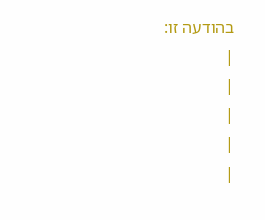בהודעה זו:
|
|
|
|
|